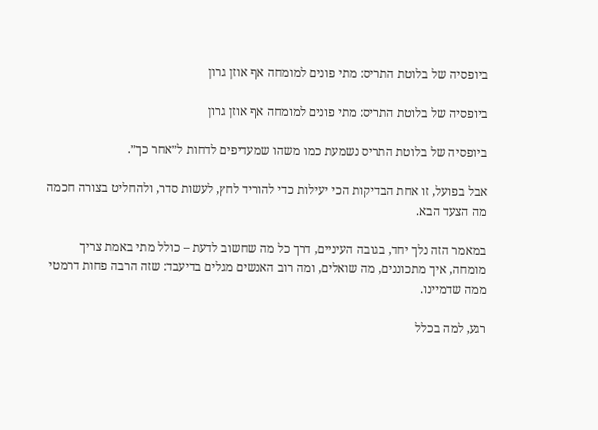ביופסיה של בלוטת התריס: מתי פונים למומחה אף אוזן גרון

ביופסיה של בלוטת התריס: מתי פונים למומחה אף אוזן גרון

ביופסיה של בלוטת התריס נשמעת כמו משהו שמעדיפים לדחות ל״אחר כך״.

אבל בפועל, זו אחת הבדיקות הכי יעילות כדי להוריד לחץ, לעשות סדר, ולהחליט בצורה חכמה מה הצעד הבא.

במאמר הזה נלך יחד, בגובה העיניים, דרך כל מה שחשוב לדעת – כולל מתי באמת צריך מומחה, איך מתכוננים, מה שואלים, ומה רוב האנשים מגלים בדיעבד: שזה הרבה פחות דרמטי ממה שדמיינו.

רגע, למה בכלל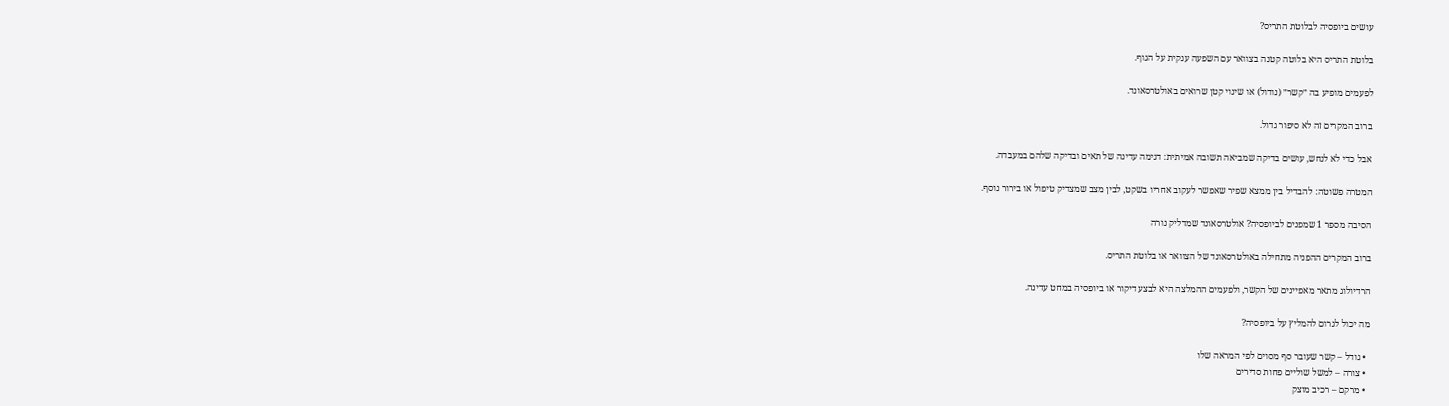עושים ביופסיה לבלוטת התריס?

בלוטת התריס היא בלוטה קטנה בצוואר עם השפעה ענקית על הגוף.

לפעמים מופיע בה ״קשר״ (נודול) או שינוי קטן שרואים באולטרסאונד.

ברוב המקרים זה לא סיפור גדול.

אבל כדי לא לנחש, עושים בדיקה שמביאה תשובה אמיתית: דגימה עדינה של תאים ובדיקה שלהם במעבדה.

המטרה פשוטה: להבדיל בין ממצא שפיר שאפשר לעקוב אחריו בשקט, לבין מצב שמצדיק טיפול או בירור נוסף.

הסיבה מספר 1 שמפנים לביופסיה? אולטרסאונד שמדליק נורה

ברוב המקרים ההפניה מתחילה באולטרסאונד של הצוואר או בלוטת התריס.

הרדיולוג מתאר מאפיינים של הקשר, ולפעמים ההמלצה היא לבצע דיקור או ביופסיה במחט עדינה.

מה יכול לגרום להמליץ על ביופסיה?

  • גודל – קשר שעובר סף מסוים לפי המראה שלו
  • צורה – למשל שוליים פחות סדירים
  • מרקם – רכיב מוצק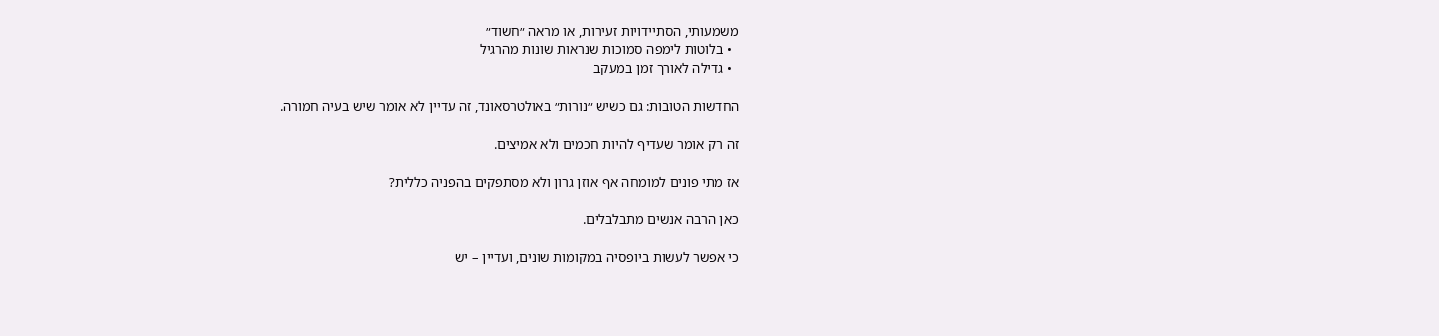משמעותי, הסתיידויות זעירות, או מראה ״חשוד״
  • בלוטות לימפה סמוכות שנראות שונות מהרגיל
  • גדילה לאורך זמן במעקב

החדשות הטובות: גם כשיש ״נורות״ באולטרסאונד, זה עדיין לא אומר שיש בעיה חמורה.

זה רק אומר שעדיף להיות חכמים ולא אמיצים.

אז מתי פונים למומחה אף אוזן גרון ולא מסתפקים בהפניה כללית?

כאן הרבה אנשים מתבלבלים.

כי אפשר לעשות ביופסיה במקומות שונים, ועדיין – יש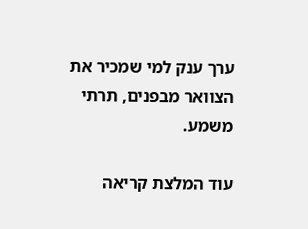ערך ענק למי שמכיר את הצוואר מבפנים, תרתי משמע.

עוד המלצת קריאה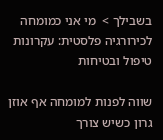בשבילך >  מי אני כמומחה לכירורגיה פלסטית: עקרונות טיפול ובטיחות

שווה לפנות למומחה אף אוזן גרון כשיש צורך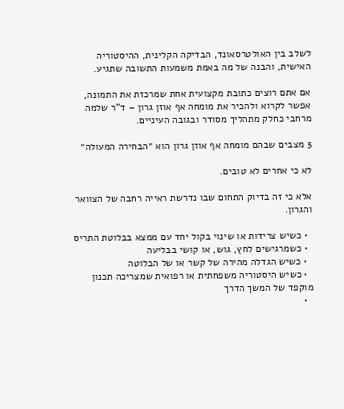לשלב בין האולטרסאונד, הבדיקה הקלינית, ההיסטוריה האישית, והבנה של מה באמת משמעות התשובה שתגיע.

אם אתם רוצים כתובת מקצועית אחת שמרכזת את התמונה, אפשר לקרוא ולהכיר את מומחה אף אוזן גרון – ד"ר שלמה מרחבי כחלק מתהליך מסודר ובגובה העיניים.

5 מצבים שבהם מומחה אף אוזן גרון הוא ״הבחירה המעולה״

לא כי אחרים לא טובים.

אלא כי זה בדיוק התחום שבו נדרשת ראייה רחבה של הצוואר והגרון.

  • כשיש צרידות או שינוי בקול יחד עם ממצא בבלוטת התריס
  • כשמרגישים לחץ, גוש, או קושי בבליעה
  • כשיש הגדלה מהירה של קשר או של הבלוטה
  • כשיש היסטוריה משפחתית או רפואית שמצריכה תכנון מוקפד של המשך הדרך
  •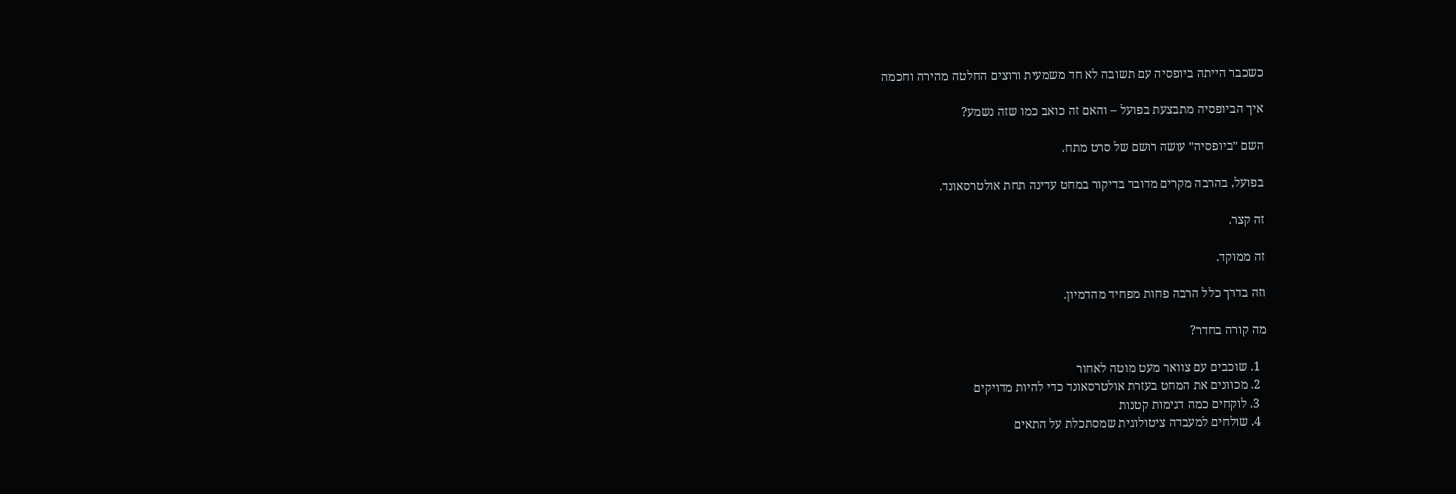כשכבר הייתה ביופסיה עם תשובה לא חד משמעית ורוצים החלטה מהירה וחכמה

איך הביופסיה מתבצעת בפועל – והאם זה כואב כמו שזה נשמע?

השם ״ביופסיה״ עושה רושם של סרט מתח.

בפועל, בהרבה מקרים מדובר בדיקור במחט עדינה תחת אולטרסאונד.

זה קצר.

זה ממוקד.

וזה בדרך כלל הרבה פחות מפחיד מהדמיון.

מה קורה בחדר?

  1. שוכבים עם צוואר מעט מוטה לאחור
  2. מכוונים את המחט בעזרת אולטרסאונד כדי להיות מדויקים
  3. לוקחים כמה דגימות קטנות
  4. שולחים למעבדה ציטולוגית שמסתכלת על התאים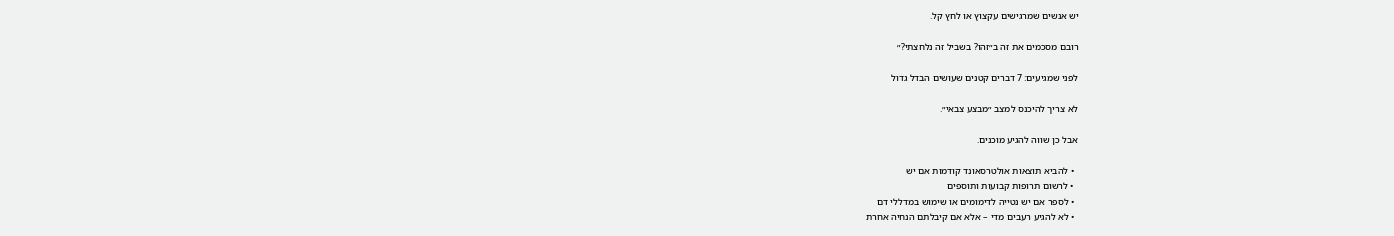יש אנשים שמרגישים עקצוץ או לחץ קל.

רובם מסכמים את זה ב״זהו? בשביל זה נלחצתי?״

לפני שמגיעים: 7 דברים קטנים שעושים הבדל גדול

לא צריך להיכנס למצב ״מבצע צבאי״.

אבל כן שווה להגיע מוכנים.

  • להביא תוצאות אולטרסאונד קודמות אם יש
  • לרשום תרופות קבועות ותוספים
  • לספר אם יש נטייה לדימומים או שימוש במדללי דם
  • לא להגיע רעבים מדי – אלא אם קיבלתם הנחיה אחרת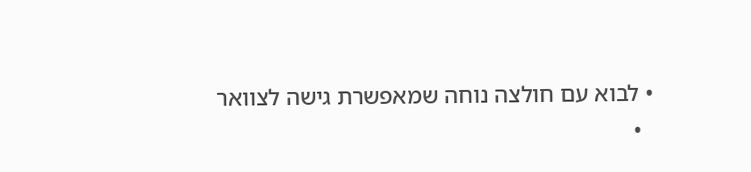• לבוא עם חולצה נוחה שמאפשרת גישה לצוואר
  •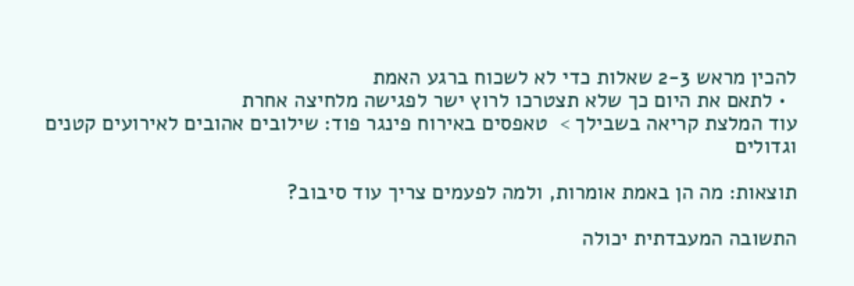להכין מראש 2-3 שאלות כדי לא לשכוח ברגע האמת
  • לתאם את היום כך שלא תצטרכו לרוץ ישר לפגישה מלחיצה אחרת
עוד המלצת קריאה בשבילך >  טאפסים באירוח פינגר פוד: שילובים אהובים לאירועים קטנים וגדולים

תוצאות: מה הן באמת אומרות, ולמה לפעמים צריך עוד סיבוב?

התשובה המעבדתית יכולה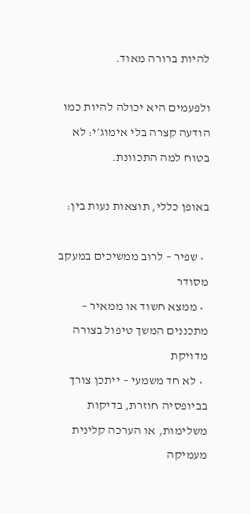להיות ברורה מאוד.

ולפעמים היא יכולה להיות כמו הודעה קצרה בלי אימוג׳י: לא בטוח למה התכוונת.

באופן כללי, תוצאות נעות בין:

  • שפיר – לרוב ממשיכים במעקב מסודר
  • ממצא חשוד או ממאיר – מתכננים המשך טיפול בצורה מדויקת
  • לא חד משמעי – ייתכן צורך בביופסיה חוזרת, בדיקות משלימות, או הערכה קלינית מעמיקה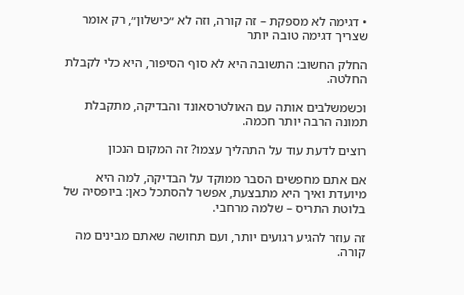• דגימה לא מספקת – זה קורה, וזה לא ״כישלון״, רק אומר שצריך דגימה טובה יותר

החלק החשוב: התשובה היא לא סוף הסיפור, היא כלי לקבלת החלטה.

וכשמשלבים אותה עם האולטרסאונד והבדיקה, מתקבלת תמונה הרבה יותר חכמה.

רוצים לדעת עוד על התהליך עצמו? זה המקום הנכון

אם אתם מחפשים הסבר ממוקד על הבדיקה, למה היא מיועדת ואיך היא מתבצעת, אפשר להסתכל כאן: ביופסיה של בלוטת התריס – שלמה מרחבי.

זה עוזר להגיע רגועים יותר, ועם תחושה שאתם מבינים מה קורה.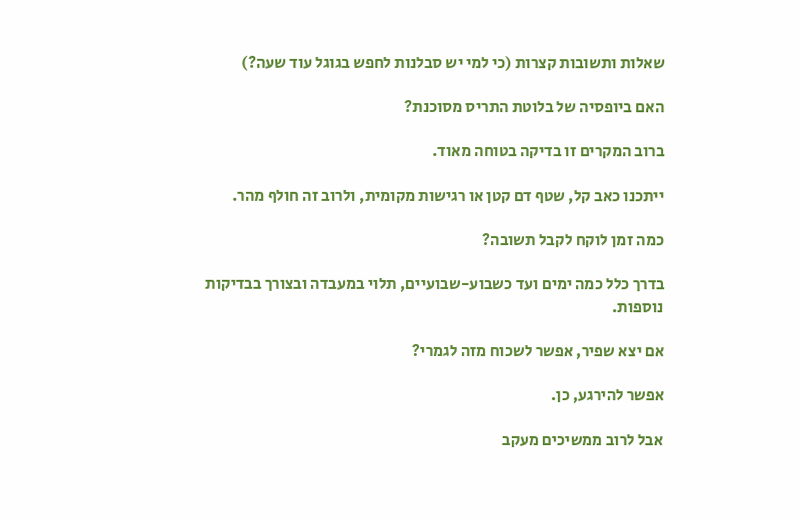שאלות ותשובות קצרות (כי למי יש סבלנות לחפש בגוגל עוד שעה?)

האם ביופסיה של בלוטת התריס מסוכנת?

ברוב המקרים זו בדיקה בטוחה מאוד.

ייתכנו כאב קל, שטף דם קטן או רגישות מקומית, ולרוב זה חולף מהר.

כמה זמן לוקח לקבל תשובה?

בדרך כלל כמה ימים ועד כשבוע-שבועיים, תלוי במעבדה ובצורך בבדיקות נוספות.

אם יצא שפיר, אפשר לשכוח מזה לגמרי?

אפשר להירגע, כן.

אבל לרוב ממשיכים מעקב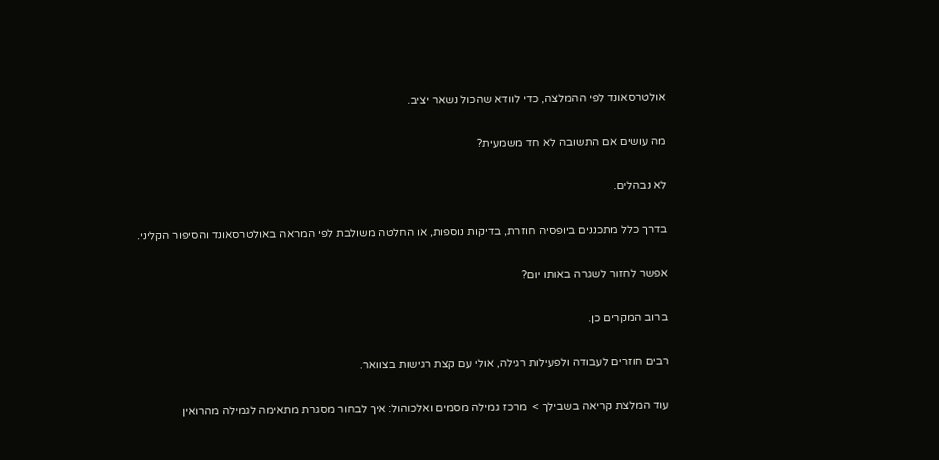אולטרסאונד לפי ההמלצה, כדי לוודא שהכול נשאר יציב.

מה עושים אם התשובה לא חד משמעית?

לא נבהלים.

בדרך כלל מתכננים ביופסיה חוזרת, בדיקות נוספות, או החלטה משולבת לפי המראה באולטרסאונד והסיפור הקליני.

אפשר לחזור לשגרה באותו יום?

ברוב המקרים כן.

רבים חוזרים לעבודה ולפעילות רגילה, אולי עם קצת רגישות בצוואר.

עוד המלצת קריאה בשבילך >  מרכז גמילה מסמים ואלכוהול: איך לבחור מסגרת מתאימה לגמילה מהרואין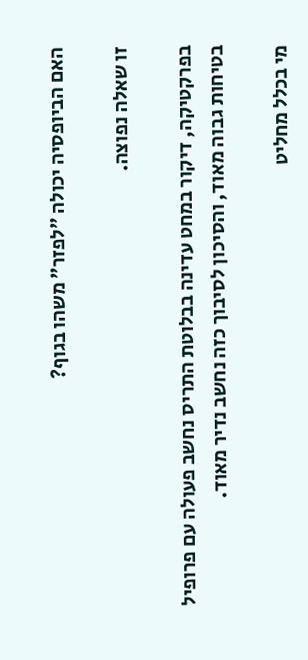האם הביופסיה יכולה ״לפזר״ משהו בגוף?

זו שאלה נפוצה.

בפרקטיקה, דיקור במחט עדינה בבלוטת התריס נחשב פעולה עם פרופיל בטיחות גבוה מאוד, והסיכון לסיבוך כזה נחשב נדיר מאוד.

מי בכלל מחליט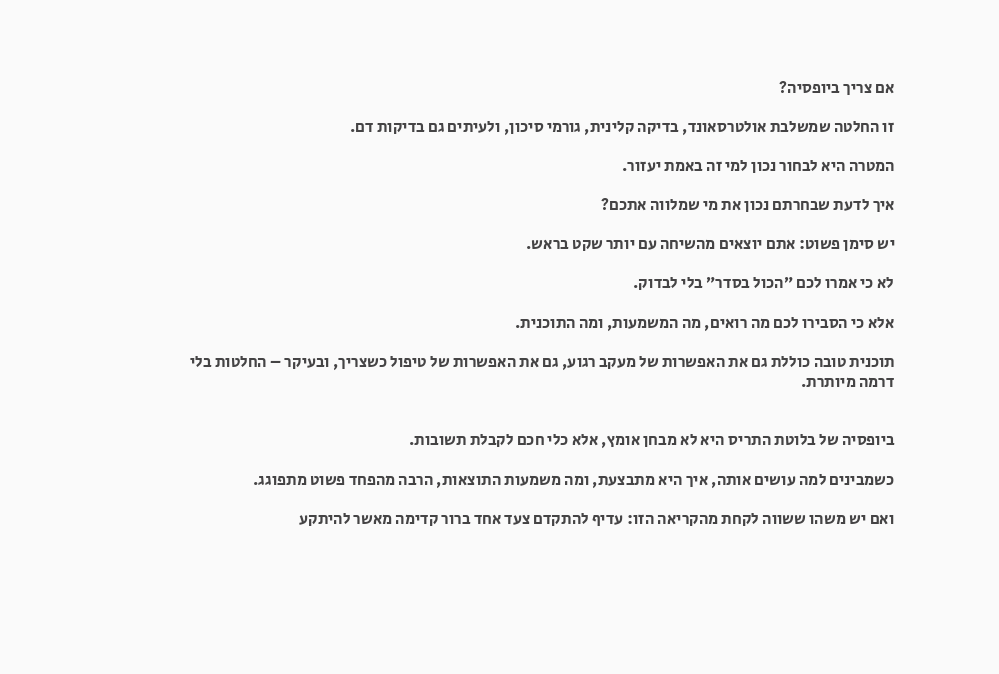אם צריך ביופסיה?

זו החלטה שמשלבת אולטרסאונד, בדיקה קלינית, גורמי סיכון, ולעיתים גם בדיקות דם.

המטרה היא לבחור נכון למי זה באמת יעזור.

איך לדעת שבחרתם נכון את מי שמלווה אתכם?

יש סימן פשוט: אתם יוצאים מהשיחה עם יותר שקט בראש.

לא כי אמרו לכם ״הכול בסדר״ בלי לבדוק.

אלא כי הסבירו לכם מה רואים, מה המשמעות, ומה התוכנית.

תוכנית טובה כוללת גם את האפשרות של מעקב רגוע, גם את האפשרות של טיפול כשצריך, ובעיקר – החלטות בלי דרמה מיותרת.


ביופסיה של בלוטת התריס היא לא מבחן אומץ, אלא כלי חכם לקבלת תשובות.

כשמבינים למה עושים אותה, איך היא מתבצעת, ומה משמעות התוצאות, הרבה מהפחד פשוט מתפוגג.

ואם יש משהו ששווה לקחת מהקריאה הזו: עדיף להתקדם צעד אחד ברור קדימה מאשר להיתקע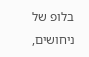בלופ של ניחושים,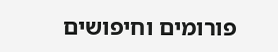פורומים וחיפושים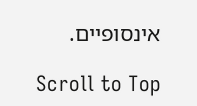אינסופיים.

Scroll to Top